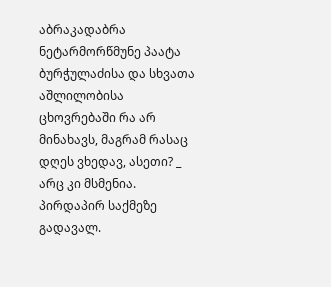აბრაკადაბრა ნეტარმორწმუნე პაატა ბურჭულაძისა და სხვათა აშლილობისა
ცხოვრებაში რა არ მინახავს, მაგრამ რასაც დღეს ვხედავ, ასეთი? _ არც კი მსმენია. პირდაპირ საქმეზე გადავალ.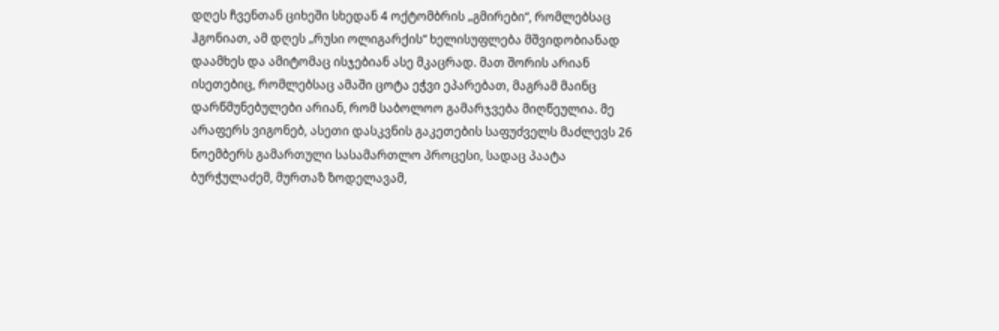დღეს ჩვენთან ციხეში სხედან 4 ოქტომბრის „გმირები“, რომლებსაც ჰგონიათ, ამ დღეს „რუსი ოლიგარქის“ ხელისუფლება მშვიდობიანად დაამხეს და ამიტომაც ისჯებიან ასე მკაცრად. მათ შორის არიან ისეთებიც, რომლებსაც ამაში ცოტა ეჭვი ეპარებათ, მაგრამ მაინც დარწმუნებულები არიან, რომ საბოლოო გამარჯვება მიღწეულია. მე არაფერს ვიგონებ, ასეთი დასკვნის გაკეთების საფუძველს მაძლევს 26 ნოემბერს გამართული სასამართლო პროცესი, სადაც პაატა ბურჭულაძემ, მურთაზ ზოდელავამ,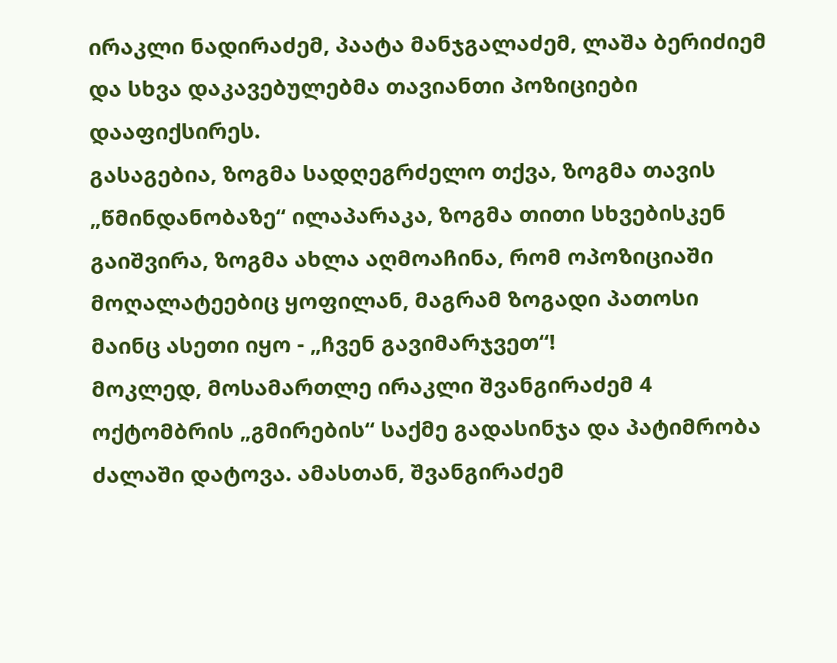ირაკლი ნადირაძემ, პაატა მანჯგალაძემ, ლაშა ბერიძიემ და სხვა დაკავებულებმა თავიანთი პოზიციები დააფიქსირეს.
გასაგებია, ზოგმა სადღეგრძელო თქვა, ზოგმა თავის „წმინდანობაზე“ ილაპარაკა, ზოგმა თითი სხვებისკენ გაიშვირა, ზოგმა ახლა აღმოაჩინა, რომ ოპოზიციაში მოღალატეებიც ყოფილან, მაგრამ ზოგადი პათოსი მაინც ასეთი იყო - „ჩვენ გავიმარჯვეთ“!
მოკლედ, მოსამართლე ირაკლი შვანგირაძემ 4 ოქტომბრის „გმირების“ საქმე გადასინჯა და პატიმრობა ძალაში დატოვა. ამასთან, შვანგირაძემ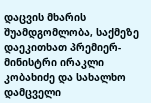დაცვის მხარის შუამდგომლობა, საქმეზე დაეკითხათ პრემიერ-მინისტრი ირაკლი კობახიძე და სახალხო დამცველი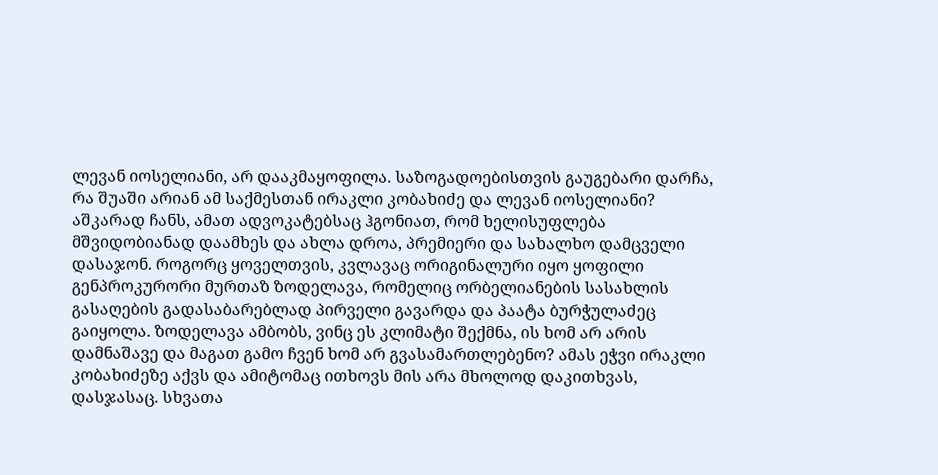ლევან იოსელიანი, არ დააკმაყოფილა. საზოგადოებისთვის გაუგებარი დარჩა, რა შუაში არიან ამ საქმესთან ირაკლი კობახიძე და ლევან იოსელიანი? აშკარად ჩანს, ამათ ადვოკატებსაც ჰგონიათ, რომ ხელისუფლება მშვიდობიანად დაამხეს და ახლა დროა, პრემიერი და სახალხო დამცველი დასაჯონ. როგორც ყოველთვის, კვლავაც ორიგინალური იყო ყოფილი გენპროკურორი მურთაზ ზოდელავა, რომელიც ორბელიანების სასახლის გასაღების გადასაბარებლად პირველი გავარდა და პაატა ბურჭულაძეც გაიყოლა. ზოდელავა ამბობს, ვინც ეს კლიმატი შექმნა, ის ხომ არ არის დამნაშავე და მაგათ გამო ჩვენ ხომ არ გვასამართლებენო? ამას ეჭვი ირაკლი კობახიძეზე აქვს და ამიტომაც ითხოვს მის არა მხოლოდ დაკითხვას, დასჯასაც. სხვათა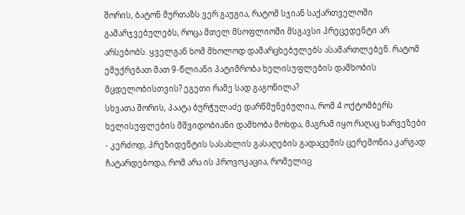შორის, ბატონ მურთაზს ვერ გაუგია, რატომ სჯიან საქართველოში გამარჯვებულებს, როცა მთელ მსოფლიოში მსგავსი პრეცედენტი არ არსებობს. ყველგან ხომ მხოლოდ დამარცხებულებს ასამართლებენ. რატომ ემუქრებათ მათ 9-წლიანი პატიმრობა ხელისუფლების დამხობის მცდელობისთვის? ეგეთი რამე სად გაგონილა?
სხვათა შორის, პაატა ბურჭულაძე დარწმუნებულია, რომ 4 ოქტომბერს ხელისუფლების მშვიდობიანი დამხობა მოხდა, მაგრამ იყო რაღაც ხარვეზები - კერძოდ, პრეზიდენტის სასახლის გასაღების გადაცემის ცერემონია კარგად ჩატარდებოდა, რომ არა ის პროვოკაცია, რომელიც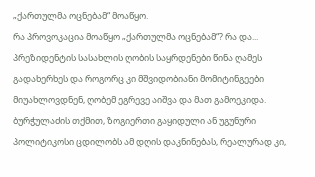„ქართულმა ოცნებამ“ მოაწყო.
რა პროვოკაცია მოაწყო „ქართულმა ოცნებამ“? რა და... პრეზიდენტის სასახლის ღობის საყრდენები წინა ღამეს გადახერხეს და როგორც კი მშვიდობიანი მომიტინგეები მიუახლოვდნენ, ღობემ ეგრევე აიშვა და მათ გამოეკიდა. ბურჭულაძის თქმით, ზოგიერთი გაყიდული ან უგუნური პოლიტიკოსი ცდილობს ამ დღის დაკნინებას, რეალურად კი,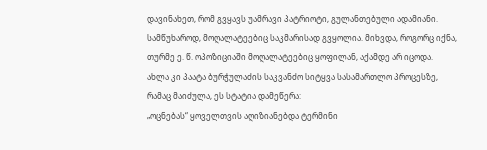დავინახეთ, რომ გვყავს უამრავი პატრიოტი, გულანთებული ადამიანი. სამწუხაროდ, მოღალატეებიც საკმარისად გვყოლია. მიხვდა, როგორც იქნა, თურმე ე. წ. ოპოზიციაში მოღალატეებიც ყოფილან, აქამდე არ იცოდა.
ახლა კი პაატა ბურჭულაძის საკვანძო სიტყვა სასამართლო პროცესზე, რამაც მაიძულა, ეს სტატია დამეწერა:
„ოცნებას“ ყოველთვის აღიზიანებდა ტერმინი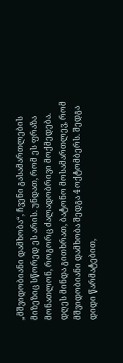„მშვიდობიანი დამხობა“, ჩვენი გასამართლების მიზეზიც სწორედ ეს არის. უნდათ, რომ ეს ფრაზა მონათლონ, როგორც ძალადობრივი მოქმედება. დღეს მინდა გითხრათ, ბატონო მოსამართლევ, რომ მშვიდობიანი დამხობა შედგა 4 ოქტომბერს. შედგა დიდი წარმატებით,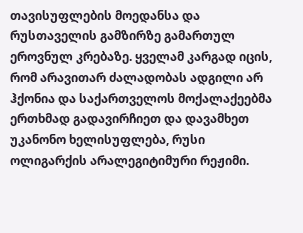თავისუფლების მოედანსა და რუსთაველის გამზირზე გამართულ ეროვნულ კრებაზე. ყველამ კარგად იცის, რომ არავითარ ძალადობას ადგილი არ ჰქონია და საქართველოს მოქალაქეებმა ერთხმად გადავირჩიეთ და დავამხეთ უკანონო ხელისუფლება, რუსი ოლიგარქის არალეგიტიმური რეჟიმი.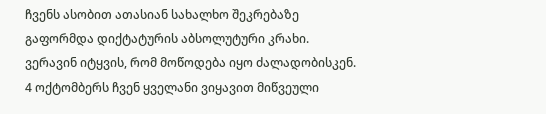ჩვენს ასობით ათასიან სახალხო შეკრებაზე გაფორმდა დიქტატურის აბსოლუტური კრახი. ვერავინ იტყვის, რომ მოწოდება იყო ძალადობისკენ. 4 ოქტომბერს ჩვენ ყველანი ვიყავით მიწვეული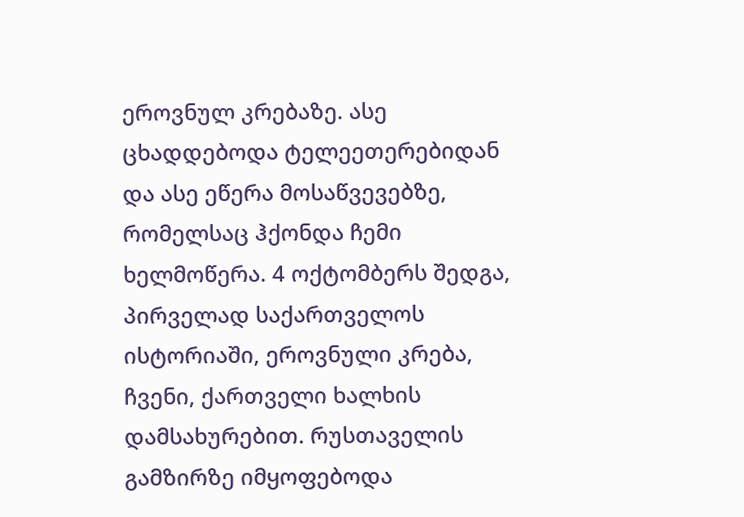ეროვნულ კრებაზე. ასე ცხადდებოდა ტელეეთერებიდან და ასე ეწერა მოსაწვევებზე, რომელსაც ჰქონდა ჩემი ხელმოწერა. 4 ოქტომბერს შედგა, პირველად საქართველოს ისტორიაში, ეროვნული კრება, ჩვენი, ქართველი ხალხის დამსახურებით. რუსთაველის გამზირზე იმყოფებოდა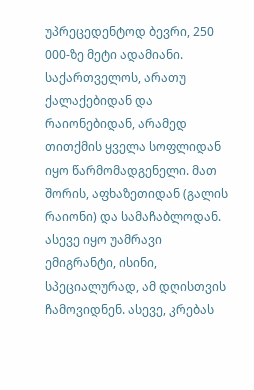უპრეცედენტოდ ბევრი, 250 000-ზე მეტი ადამიანი. საქართველოს, არათუ ქალაქებიდან და რაიონებიდან, არამედ თითქმის ყველა სოფლიდან იყო წარმომადგენელი. მათ შორის, აფხაზეთიდან (გალის რაიონი) და სამაჩაბლოდან. ასევე იყო უამრავი ემიგრანტი, ისინი, სპეციალურად, ამ დღისთვის ჩამოვიდნენ. ასევე, კრებას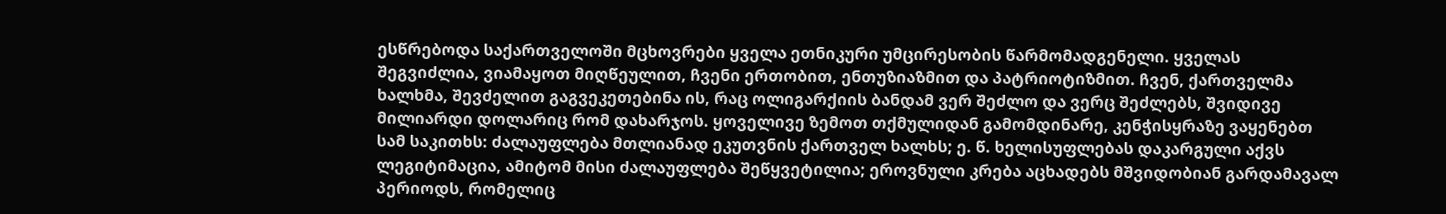ესწრებოდა საქართველოში მცხოვრები ყველა ეთნიკური უმცირესობის წარმომადგენელი. ყველას შეგვიძლია, ვიამაყოთ მიღწეულით, ჩვენი ერთობით, ენთუზიაზმით და პატრიოტიზმით. ჩვენ, ქართველმა ხალხმა, შევძელით გაგვეკეთებინა ის, რაც ოლიგარქიის ბანდამ ვერ შეძლო და ვერც შეძლებს, შვიდივე მილიარდი დოლარიც რომ დახარჯოს. ყოველივე ზემოთ თქმულიდან გამომდინარე, კენჭისყრაზე ვაყენებთ სამ საკითხს: ძალაუფლება მთლიანად ეკუთვნის ქართველ ხალხს; ე. წ. ხელისუფლებას დაკარგული აქვს ლეგიტიმაცია, ამიტომ მისი ძალაუფლება შეწყვეტილია; ეროვნული კრება აცხადებს მშვიდობიან გარდამავალ პერიოდს, რომელიც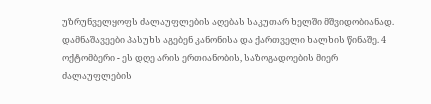უზრუნველყოფს ძალაუფლების აღებას საკუთარ ხელში მშვიდობიანად. დამნაშავეები პასუხს აგებენ კანონისა და ქართველი ხალხის წინაშე. 4 ოქტომბერი - ეს დღე არის ერთიანობის, საზოგადოების მიერ ძალაუფლების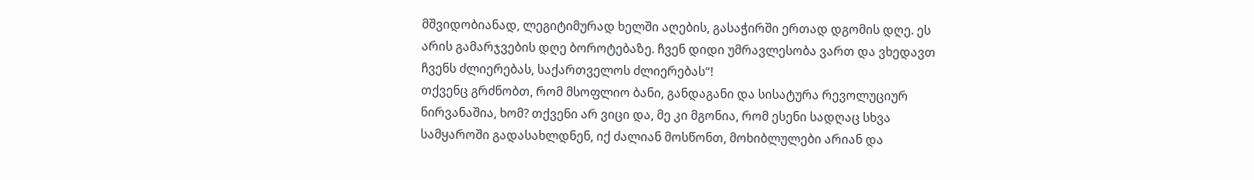მშვიდობიანად, ლეგიტიმურად ხელში აღების, გასაჭირში ერთად დგომის დღე. ეს არის გამარჯვების დღე ბოროტებაზე. ჩვენ დიდი უმრავლესობა ვართ და ვხედავთ ჩვენს ძლიერებას, საქართველოს ძლიერებას“!
თქვენც გრძნობთ, რომ მსოფლიო ბანი, განდაგანი და სისატურა რევოლუციურ ნირვანაშია, ხომ? თქვენი არ ვიცი და, მე კი მგონია, რომ ესენი სადღაც სხვა სამყაროში გადასახლდნენ, იქ ძალიან მოსწონთ, მოხიბლულები არიან და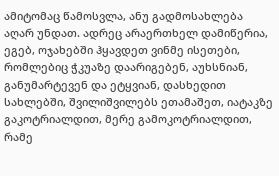ამიტომაც წამოსვლა, ანუ გადმოსახლება აღარ უნდათ. ადრეც არაერთხელ დამიწერია, ეგებ, ოჯახებში ჰყავდეთ ვინმე ისეთები, რომლებიც ჭკუაზე დაარიგებენ, აუხსნიან, განუმარტევენ და ეტყვიან, დასხედით სახლებში, შვილიშვილებს ეთამაშეთ, იატაკზე გაკოტრიალდით, მერე გამოკოტრიალდით, რამე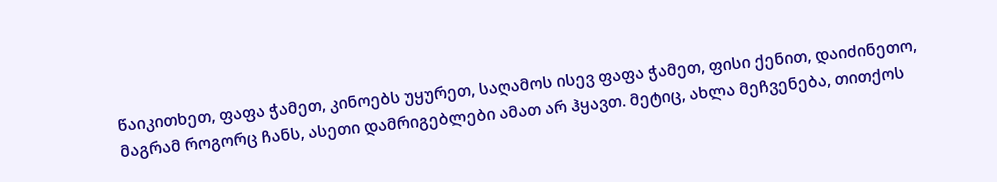წაიკითხეთ, ფაფა ჭამეთ, კინოებს უყურეთ, საღამოს ისევ ფაფა ჭამეთ, ფისი ქენით, დაიძინეთო, მაგრამ როგორც ჩანს, ასეთი დამრიგებლები ამათ არ ჰყავთ. მეტიც, ახლა მეჩვენება, თითქოს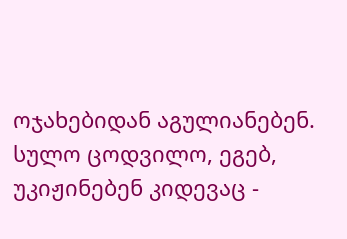ოჯახებიდან აგულიანებენ. სულო ცოდვილო, ეგებ, უკიჟინებენ კიდევაც -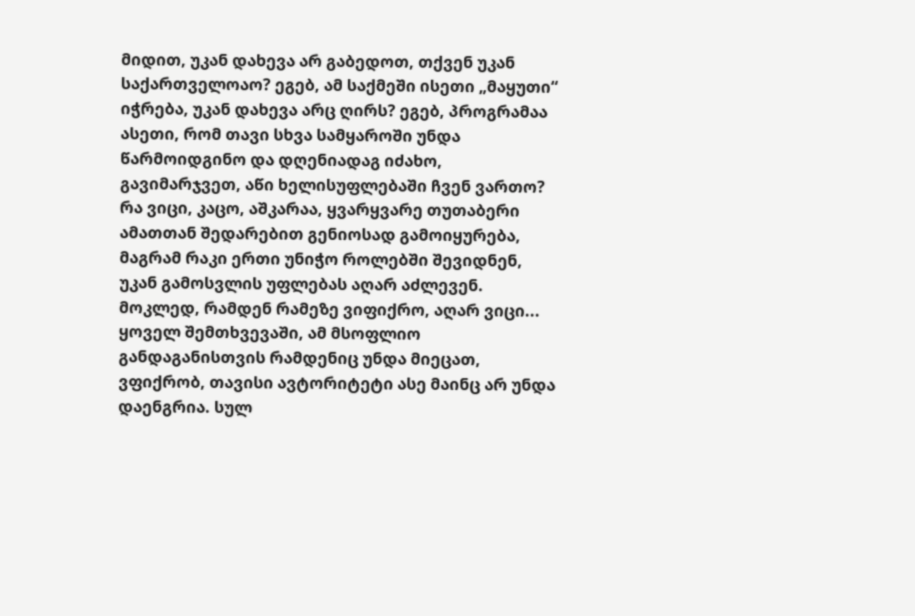მიდით, უკან დახევა არ გაბედოთ, თქვენ უკან საქართველოაო? ეგებ, ამ საქმეში ისეთი „მაყუთი“ იჭრება, უკან დახევა არც ღირს? ეგებ, პროგრამაა ასეთი, რომ თავი სხვა სამყაროში უნდა წარმოიდგინო და დღენიადაგ იძახო, გავიმარჯვეთ, აწი ხელისუფლებაში ჩვენ ვართო? რა ვიცი, კაცო, აშკარაა, ყვარყვარე თუთაბერი ამათთან შედარებით გენიოსად გამოიყურება, მაგრამ რაკი ერთი უნიჭო როლებში შევიდნენ, უკან გამოსვლის უფლებას აღარ აძლევენ. მოკლედ, რამდენ რამეზე ვიფიქრო, აღარ ვიცი...
ყოველ შემთხვევაში, ამ მსოფლიო განდაგანისთვის რამდენიც უნდა მიეცათ, ვფიქრობ, თავისი ავტორიტეტი ასე მაინც არ უნდა დაენგრია. სულ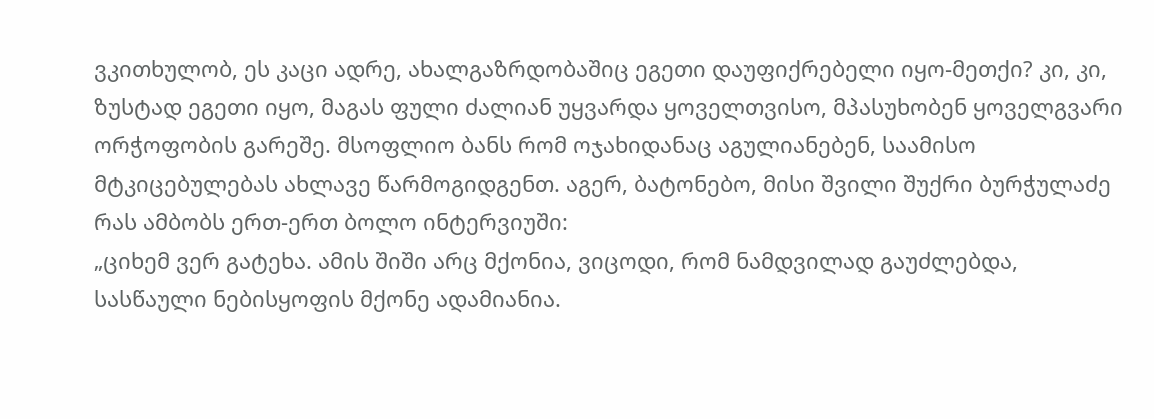ვკითხულობ, ეს კაცი ადრე, ახალგაზრდობაშიც ეგეთი დაუფიქრებელი იყო-მეთქი? კი, კი, ზუსტად ეგეთი იყო, მაგას ფული ძალიან უყვარდა ყოველთვისო, მპასუხობენ ყოველგვარი ორჭოფობის გარეშე. მსოფლიო ბანს რომ ოჯახიდანაც აგულიანებენ, საამისო მტკიცებულებას ახლავე წარმოგიდგენთ. აგერ, ბატონებო, მისი შვილი შუქრი ბურჭულაძე რას ამბობს ერთ-ერთ ბოლო ინტერვიუში:
„ციხემ ვერ გატეხა. ამის შიში არც მქონია, ვიცოდი, რომ ნამდვილად გაუძლებდა, სასწაული ნებისყოფის მქონე ადამიანია.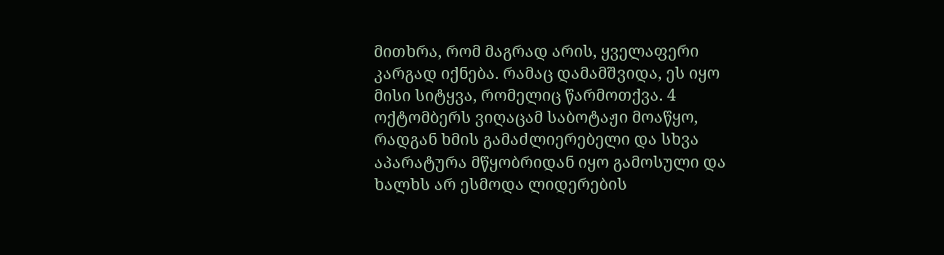მითხრა, რომ მაგრად არის, ყველაფერი კარგად იქნება. რამაც დამამშვიდა, ეს იყო მისი სიტყვა, რომელიც წარმოთქვა. 4 ოქტომბერს ვიღაცამ საბოტაჟი მოაწყო, რადგან ხმის გამაძლიერებელი და სხვა აპარატურა მწყობრიდან იყო გამოსული და ხალხს არ ესმოდა ლიდერების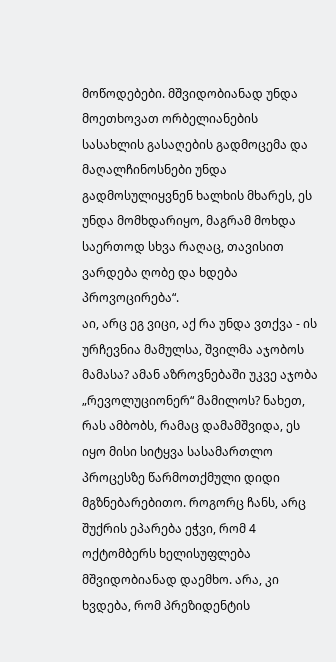მოწოდებები. მშვიდობიანად უნდა მოეთხოვათ ორბელიანების სასახლის გასაღების გადმოცემა და მაღალჩინოსნები უნდა გადმოსულიყვნენ ხალხის მხარეს, ეს უნდა მომხდარიყო, მაგრამ მოხდა საერთოდ სხვა რაღაც, თავისით ვარდება ღობე და ხდება პროვოცირება“.
აი, არც ეგ ვიცი, აქ რა უნდა ვთქვა - ის ურჩევნია მამულსა, შვილმა აჯობოს მამასა? ამან აზროვნებაში უკვე აჯობა „რევოლუციონერ“ მამილოს? ნახეთ, რას ამბობს, რამაც დამამშვიდა, ეს იყო მისი სიტყვა სასამართლო პროცესზე წარმოთქმული დიდი მგზნებარებითო. როგორც ჩანს, არც შუქრის ეპარება ეჭვი, რომ 4 ოქტომბერს ხელისუფლება მშვიდობიანად დაემხო. არა, კი ხვდება, რომ პრეზიდენტის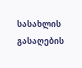სასახლის გასაღების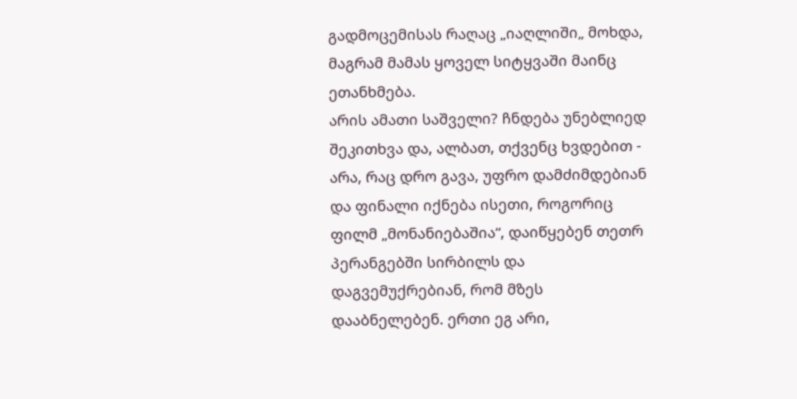გადმოცემისას რაღაც „იაღლიში„ მოხდა, მაგრამ მამას ყოველ სიტყვაში მაინც ეთანხმება.
არის ამათი საშველი? ჩნდება უნებლიედ შეკითხვა და, ალბათ, თქვენც ხვდებით - არა, რაც დრო გავა, უფრო დამძიმდებიან და ფინალი იქნება ისეთი, როგორიც ფილმ „მონანიებაშია“, დაიწყებენ თეთრ პერანგებში სირბილს და დაგვემუქრებიან, რომ მზეს დააბნელებენ. ერთი ეგ არი,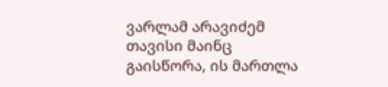ვარლამ არავიძემ თავისი მაინც გაისწორა, ის მართლა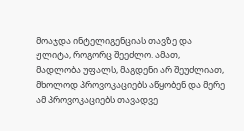მოაჯდა ინტელიგენციას თავზე და ჟლიტა, როგორც შეეძლო. ამათ, მადლობა უფალს, მაგდენი არ შეუძლიათ, მხოლოდ პროვოკაციებს აწყობენ და მერე ამ პროვოკაციებს თავადვე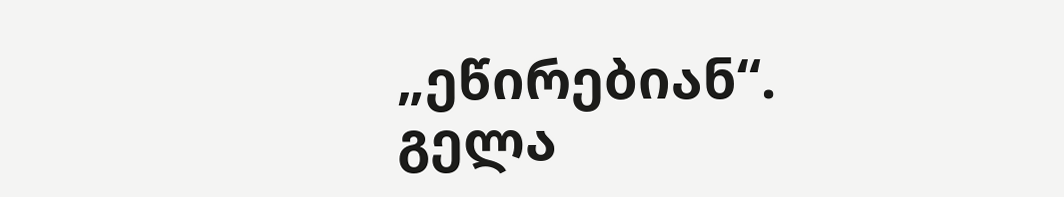„ეწირებიან“.
გელა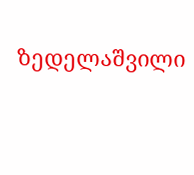ზედელაშვილი